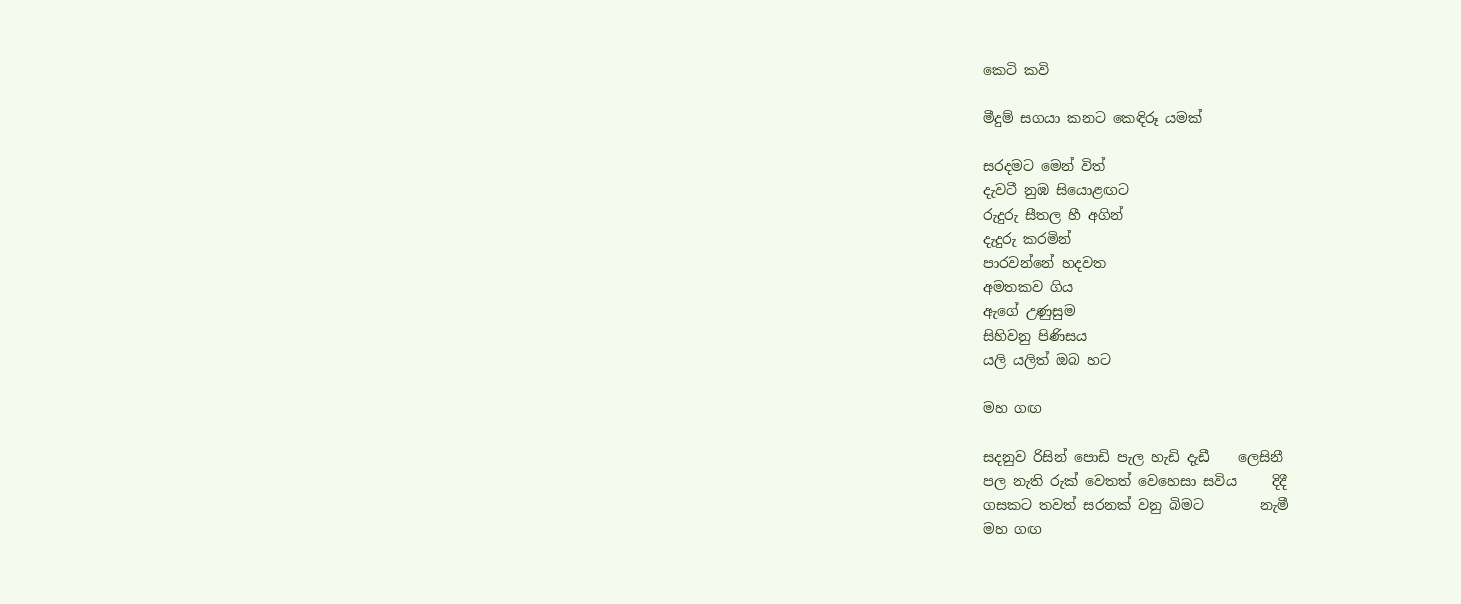කෙටි කවි

මීදුම් සගයා කනට කෙඳිරූ යමක්

සරදමට මෙන් විත්
දැවටී නුඹ සියොළඟට
රුදුරු සීතල හී අගින්
දැදුරු කරමින්
පාරවන්නේ හදවත
අමතකව ගිය
ඇගේ උණුසුම
සිහිවනු පිණිසය
යලි යලිත් ඔබ හට

මහ ගඟ

සදනුව රිසින් පොඩි පැල හැඩි දැඩී    ලෙසිනී
පල නැති රුක් වෙතත් වෙහෙසා සවිය     දිදී
ගසකට තවත් සරනක් වනු බිමට        නැමී
මහ ගඟ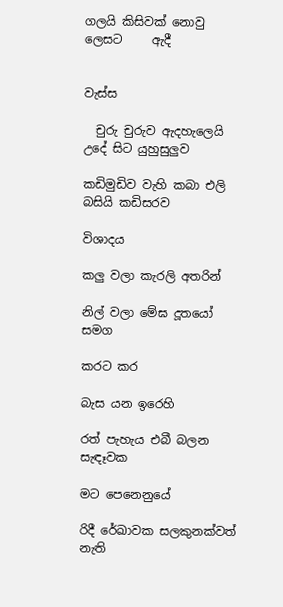ගලයි කිසිවක් නොවු ලෙසට     ඇදී


වැස්ස

  චුරු චුරුව ඇදහැලෙයි උදේ සිට යුහුසුලුව

කඩිමුඩිව වැහි කබා එලි බසියි කඩිසරව

විශාදය

කලු වලා කැරලි අතරින්

නිල් වලා මේඝ දූතයෝ සමග

කරට කර

බැස යන ඉරෙහි

රත් පැහැය එබී බලන සැඳෑවක

මට පෙනෙනුයේ

රිදී රේඛාවක සලකුනක්වත් නැති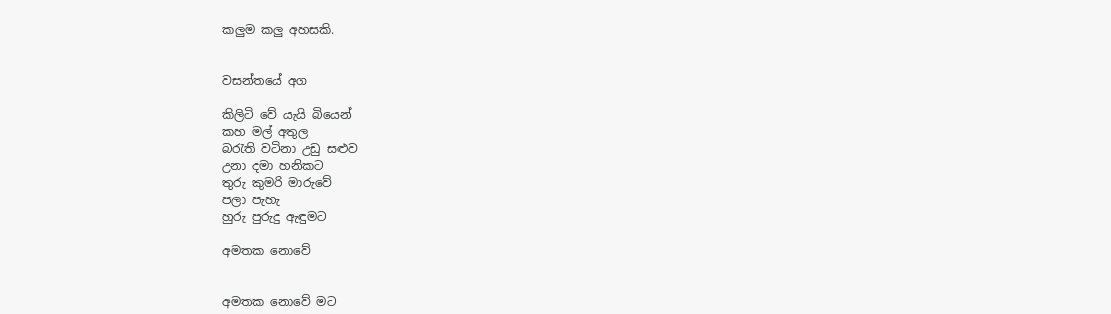කලුම කලු අහසකි.


වසන්තයේ අග

කිලිටි වේ යැයි බියෙන්
කහ මල් අතුල
බරැති වටිනා උඩු සළුව
උනා දමා හනිකට
තුරු කුමරි මාරුවේ
පලා පැහැ
හුරු පුරුදු ඇඳුමට

අමතක නොවේ


අමතක නොවේ මට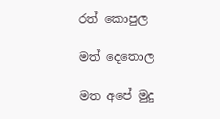රත් කොපුල

මත් දෙතොල

මත අපේ මුදු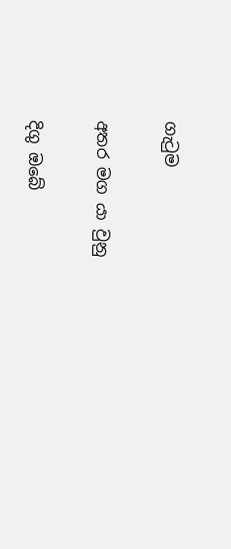ගැටුම

අතර මග යා වුනු

දිගු ඔබේ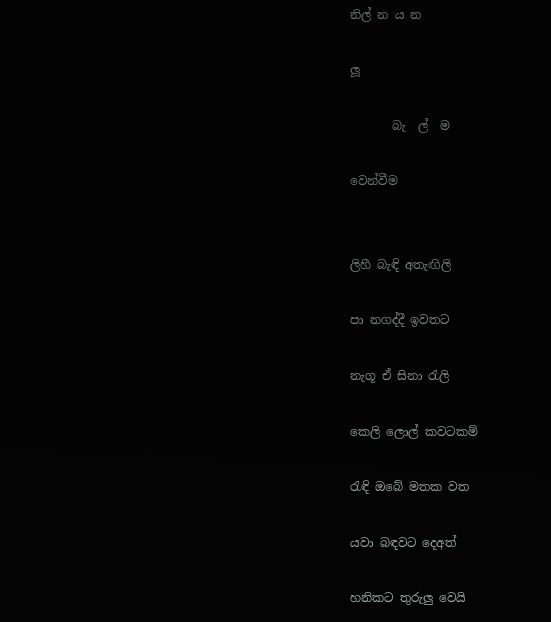නිල් න ය න

ලූ

       බැ  ල්  ම

වෙන්වීම


ලිහී බැඳි අතැඟිලි

පා නගද්දී ඉවතට

නැගූ ඒ සිනා රැලි

කෙලි ලොල් කවටකම්

රැඳි ඔබේ මතක වත

යවා බඳවට දෙඅත්

හනිකට තුරුලු වෙයි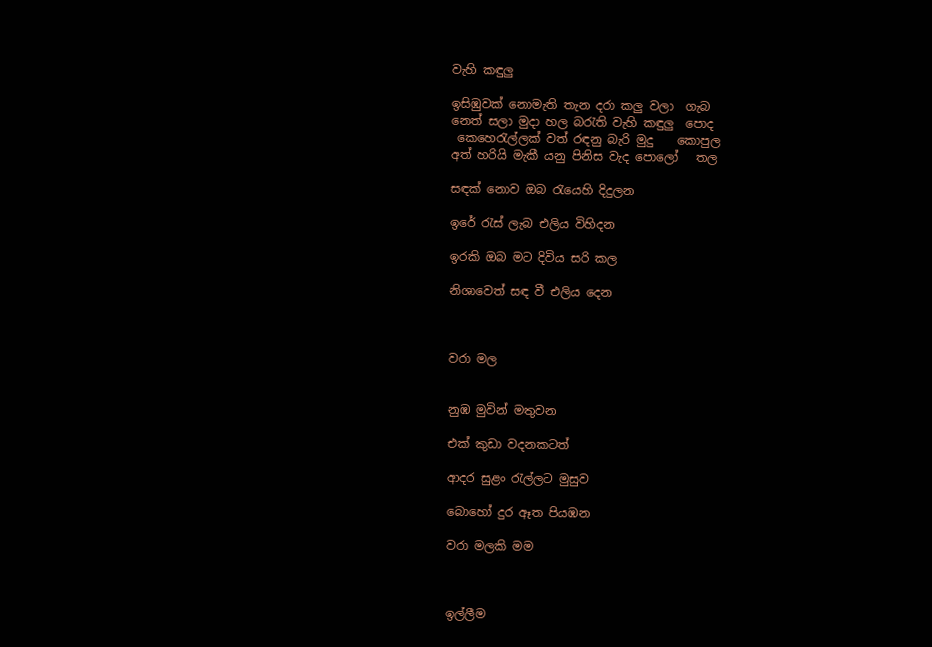වැහි කඳුලු

ඉසිඹුවක් නොමැති තැන දරා කලු වලා  ගැබ
නෙත් සලා මුදා හල බරැති වැහි කඳුලු  පොද
 කෙහෙරැල්ලක් වත් රඳනු බැරි මුදු    කොපුල
අත් හරියි මැකී යනු පිනිස වැද පොලෝ   තල

සඳක් නොව ඔබ රැයෙහි දිදුලන

ඉරේ රැස් ලැබ එලිය විහිදන

ඉරකි ඔබ මට දිවිය සරි කල

නිශාවෙත් සඳ වී එලිය දෙන



වරා මල


නුඹ මුවින් මතුවන

එක් කුඩා වදනකටත්

ආදර සුළං රැල්ලට මුසුව

බොහෝ දුර ඈත පියඹන

වරා මලකි මම



ඉල්ලීම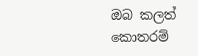ඔබ කලත් කොතරම්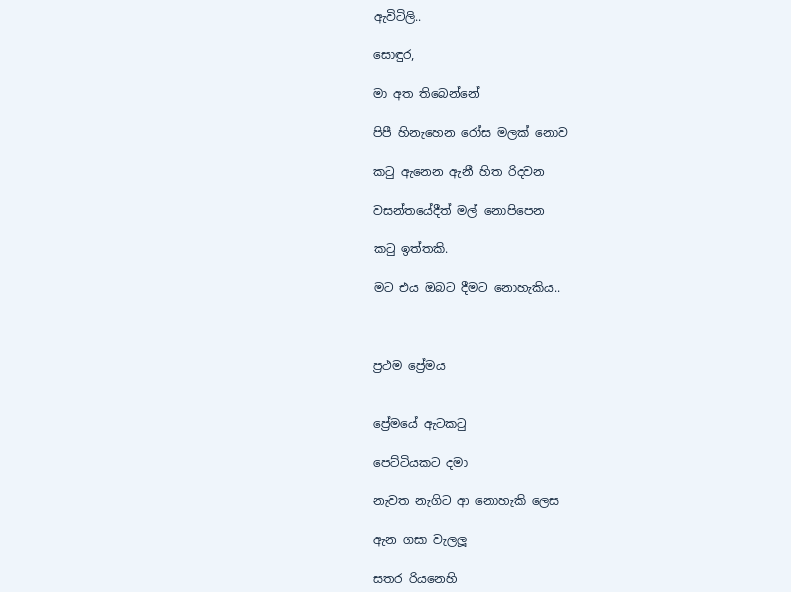ඇවිටිලි..

සොඳුර,

මා අත තිබෙන්නේ

පිපී හිනැහෙන රෝස මලක් නොව

කටු ඇනෙන ඇනී හිත රිදවන

වසන්තයේදීත් මල් නොපිපෙන

කටු ඉත්තකි.

මට එය ඔබට දීමට නොහැකිය..



ප්‍රථම ප්‍රේමය


ප්‍රේමයේ ඇටකටු

පෙට්ටියකට දමා

නැවත නැගිට ආ නොහැකි ලෙස

ඇන ගසා වැලලූ

සතර රියනෙහි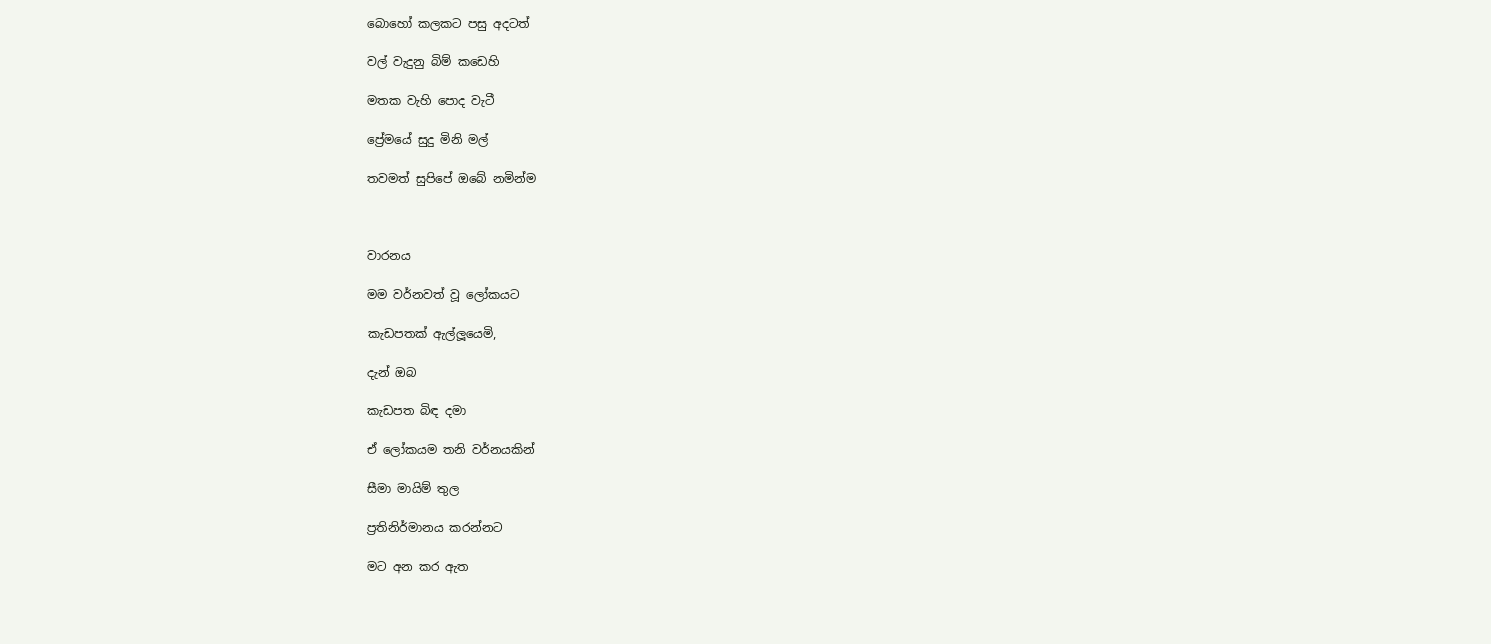බොහෝ කලකට පසු අදටත්

වල් වැදුනු බිම් කඩෙහි

මතක වැහි පොද වැටී

ප්‍රේමයේ සුදු මිනි මල්

තවමත් සුපිපේ ඔබේ නමින්ම



වාරනය

මම වර්නවත් වූ ලෝකයට

කැඩපතක් ඇල්ලූයෙමි,

දැන් ඔබ

කැඩපත බිඳ දමා

ඒ ලෝකයම තනි වර්නයකින්

සීමා මායිම් තුල

ප්‍රතිනිර්මානය කරන්නට

මට අන කර ඇත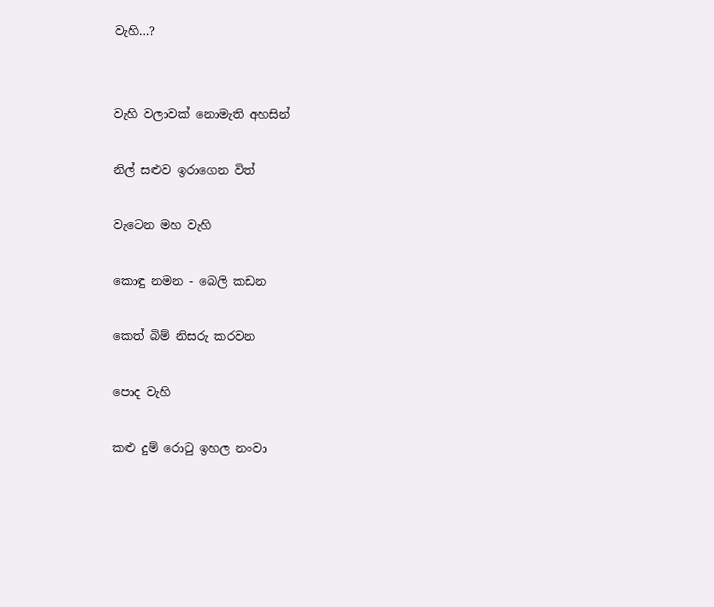වැහි…?


වැහි වලාවක් නොමැති අහසින්

නිල් සළුව ඉරාගෙන විත්

වැටෙන මහ වැහි

කොඳු නමන - බෙලි කඩන

කෙත් බිම් නිසරු කරවන

පොද වැහි

කළු දුම් රොටු ඉහල නංවා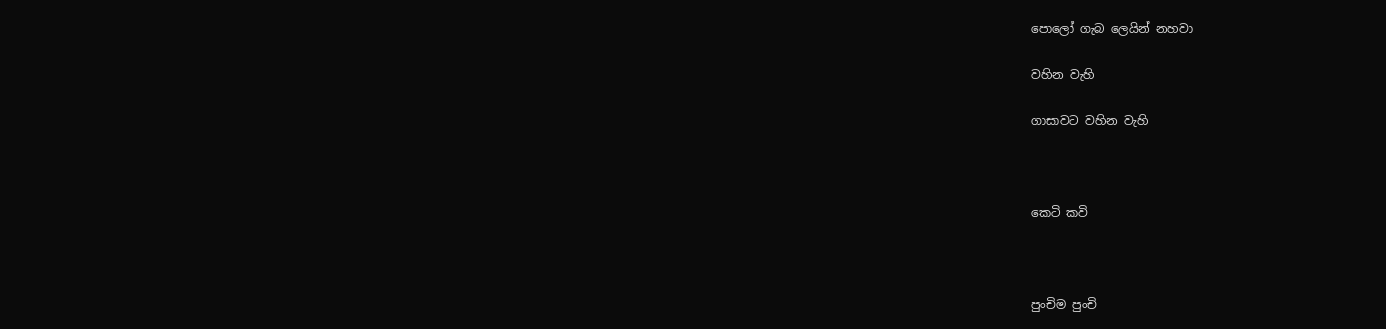පොලෝ ගැබ ලෙයින් නහවා

වහින වැහි

ගාසාවට වහින වැහි



කෙටි කවි



පුංචිම පුංචි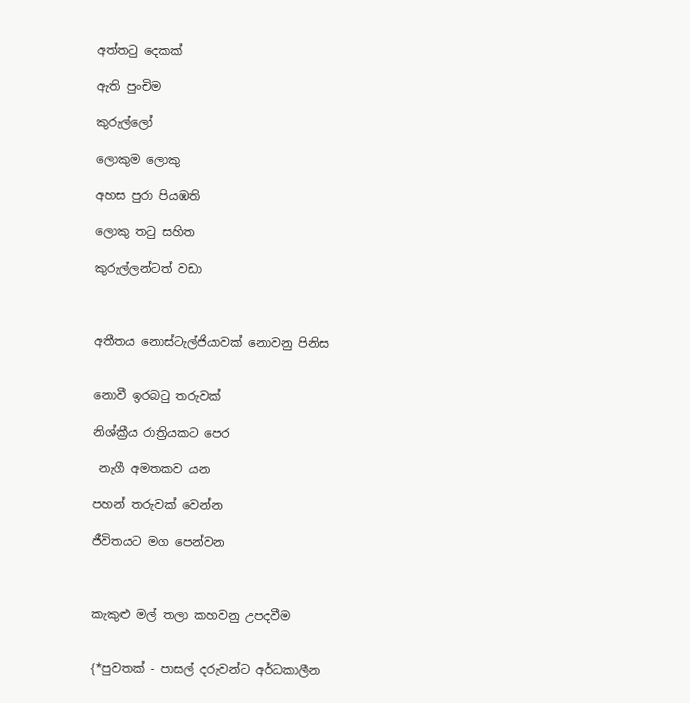අත්තටු දෙකක්

ඇති පුංචිම

කුරුල්ලෝ

ලොකුම ලොකු

අහස පුරා පියඹති

ලොකු තටු සහිත

කුරුල්ලන්ටත් වඩා



අතීතය නොස්ටැල්ජියාවක් නොවනු පිනිස


නොවී ඉරබටු තරුවක්

නිශ්ක්‍රීය රාත්‍රියකට පෙර

 නැගී අමතකව යන

පහන් තරුවක් වෙන්න

ජීවිතයට මග පෙන්වන



කැකුළු මල් තලා කහවනු උපදවීම


{*පුවතක් - පාසල් දරුවන්ට අර්ධකාලීන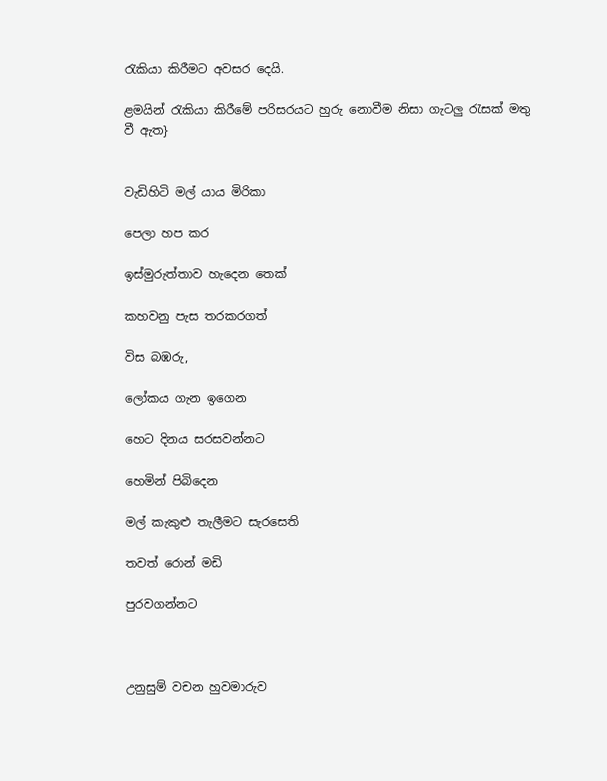රැකියා කිරීමට අවසර දෙයි.

ළමයින් රැකියා කිරීමේ පරිසරයට හුරු නොවීම නිසා ගැටලු රැසක් මතු වී ඇත}


වැඩිහිටි මල් යාය මිරිකා

පෙලා හප කර

ඉස්මුරුත්තාව හැදෙන තෙක්

කහවනු පැස තරකරගත්

විස බඹරු,

ලෝකය ගැන ඉගෙන

හෙට දිනය සරසවන්නට

හෙමින් පිබිදෙන

මල් කැකුළු තැලීමට සැරසෙති

තවත් රොන් මඩි

පුරවගන්නට



උනුසුම් වචන හුවමාරුව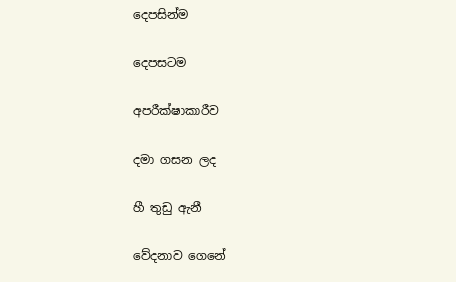දෙපසින්ම

දෙපසටම

අපරීක්ෂාකාරීව

දමා ගසන ලද

හී තුඩු ඇනී

වේදනාව ගෙනේ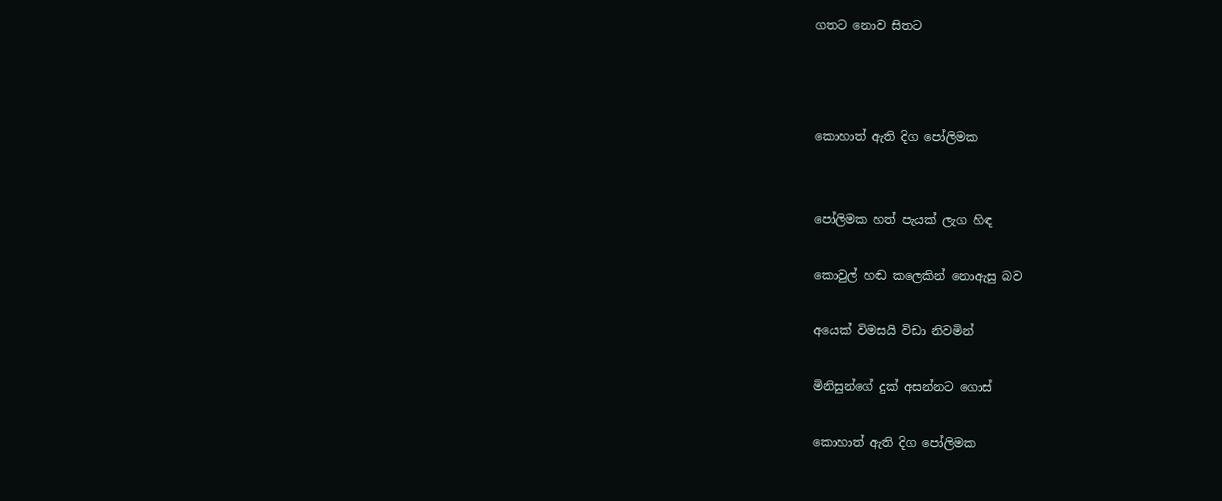ගතට නොව සිතට



කොහාත් ඇති දිග පෝලිමක


පෝලිමක හත් පැයක් ලැග හිඳ

කොවුල් හඬ කලෙකින් නොඇසු බව

අයෙක් විමසයි විඩා නිවමින්

මිනිසුන්ගේ දුක් අසන්නට ගොස්

කොහාත් ඇති දිග පෝලිමක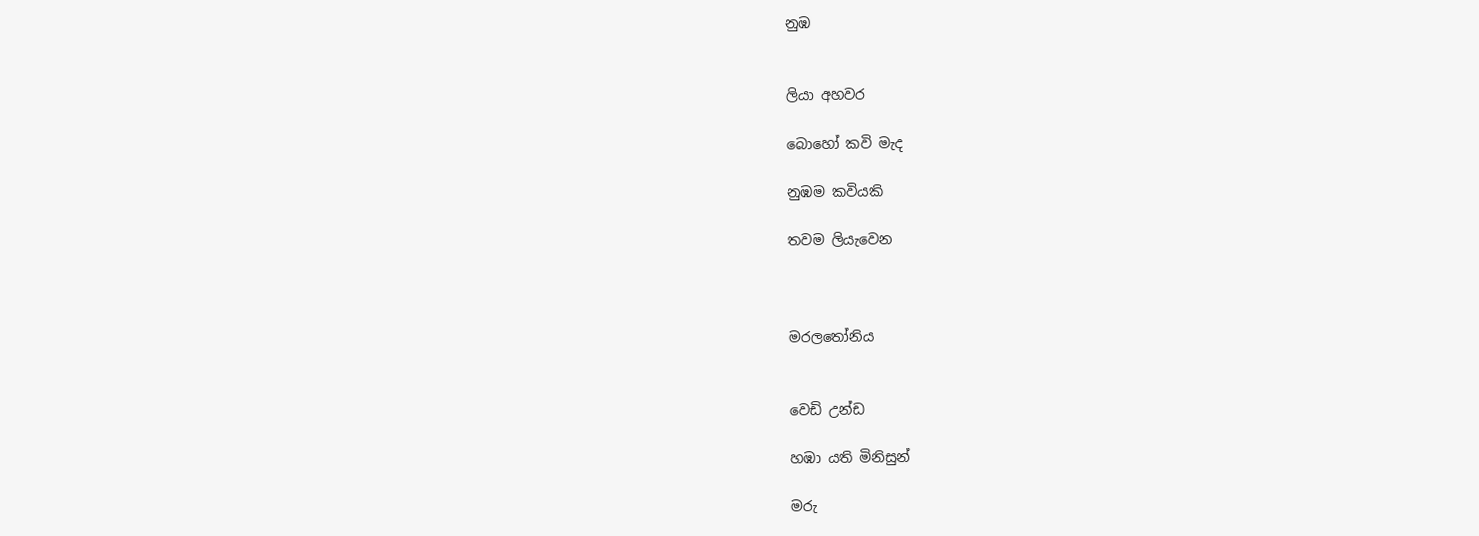නුඹ


ලියා අහවර

බොහෝ කවි මැද

නුඹම කවියකි

තවම ලියැවෙන



මරලතෝනිය


වෙඩි උන්ඩ

හඹා යති මිනිසුන්

මරු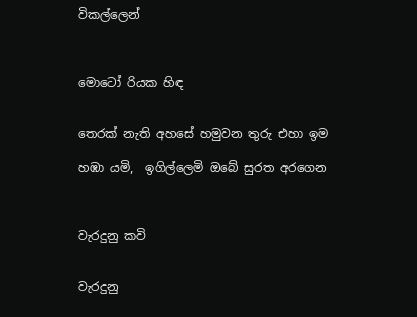විකල්ලෙන්



මොටෝ රියක හිඳ


තෙරක් නැති අහසේ හමුවන තුරු එහා ඉම

හඹා යමි,  ඉගිල්ලෙමි ඔබේ සුරත අරගෙන



වැරදුනු කවි


වැරදුනු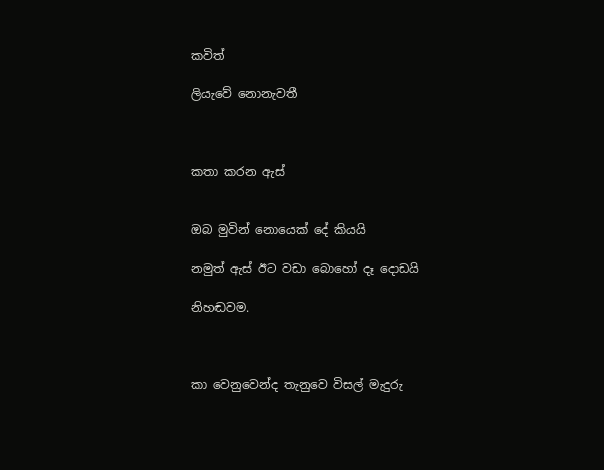කවිත්

ලියැවේ නොනැවතී



කතා කරන ඇස්


ඔබ මුවින් නොයෙක් දේ කියයි

නමුත් ඇස් ඊට වඩා බොහෝ දෑ දොඩයි

නිහඬවම.



කා වෙනුවෙන්ද තැනුවෙ විසල් මැදුරු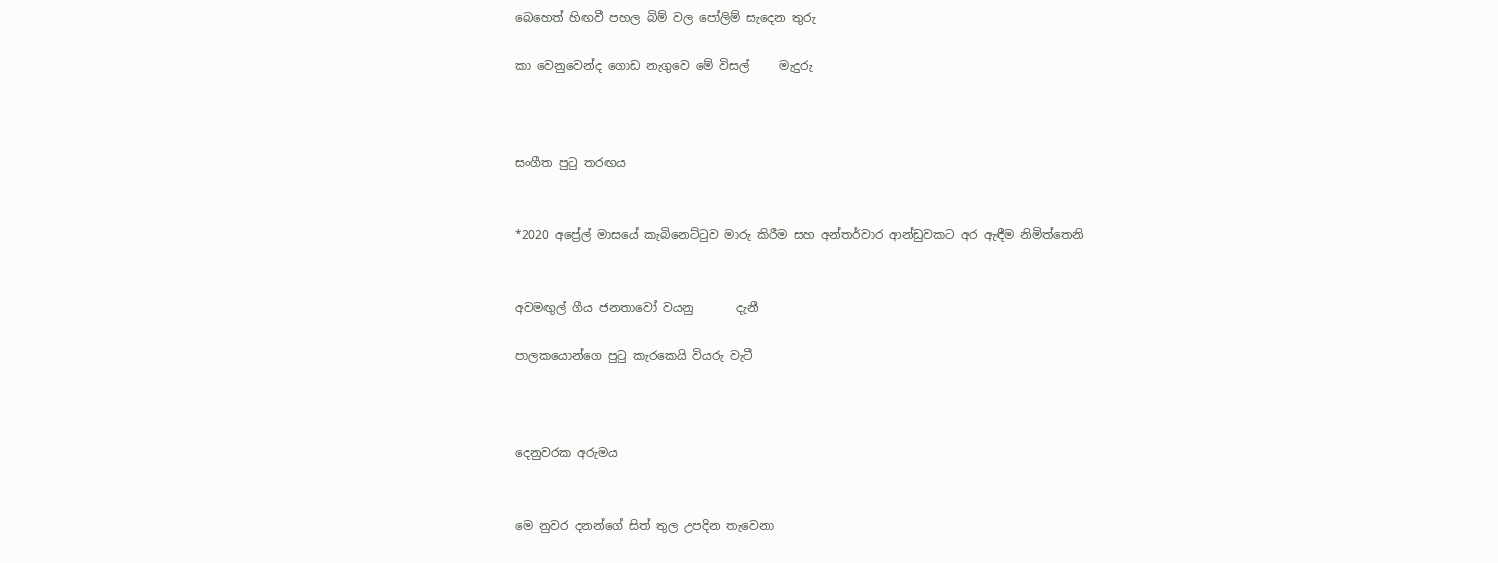බෙහෙත් හිඟවී පහල බිම් වල පෝලිම් සැදෙන තුරු

කා වෙනුවෙන්ද ගොඩ නැගුවෙ මේ විසල්     මැදුරු



සංගීත පුටු තරඟය


*2020 අප්‍රේල් මාසයේ කැබිනෙට්ටුව මාරු කිරීම සහ අන්තර්වාර ආන්ඩුවකට අර ඇඳීම නිමිත්තෙනි


අවමඟුල් ගීය ජනතාවෝ වයනු       දැනී

පාලකයොන්ගෙ පුටු කැරකෙයි වියරු වැටී



දෙනුවරක අරුමය


මෙ නුවර දනන්ගේ සිත් තුල උපදින තැවෙනා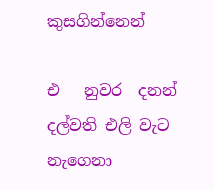කුසගින්නෙන්

එ   නුවර  දනන් දල්වති එලි වැට නැගෙනා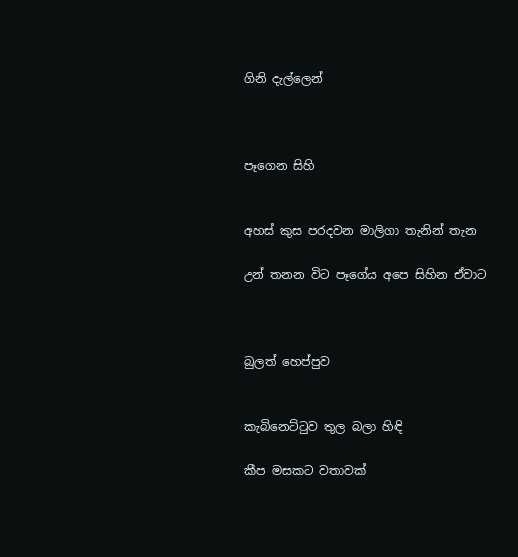ගිනි දැල්ලෙන්



පෑගෙන සිහි


අහස් කුස පරදවන මාලිගා තැනින් තැන

උන් තනන විට පෑගේය අපෙ සිහින ඒවාට



බුලත් හෙප්පුව


කැබිනෙට්ටුව තුල බලා හිඳි

කීප මසකට වතාවක්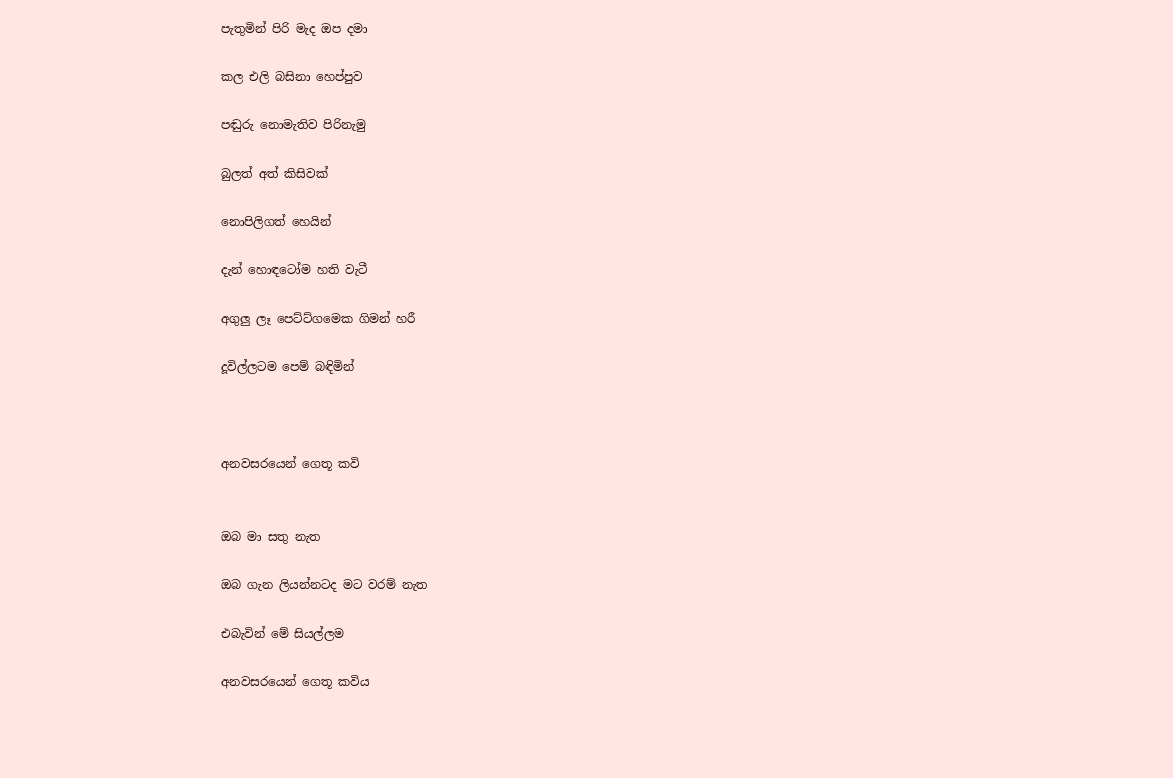පැතුමින් පිරි මැද ඔප දමා

කල එලි බසිනා හෙප්පුව

පඬුරු නොමැතිව පිරිනැමු

බුලත් අත් කිසිවක්

නොපිලිගත් හෙයින්

දැන් හොඳටෝම හති වැටී

අගුලු ලෑ පෙට්ට්ගමෙක ගිමන් හරී

දූවිල්ලටම පෙම් බඳිමින්



අනවසරයෙන් ගෙතූ කවි


ඔබ මා සතු නැත

ඔබ ගැන ලියන්නටද මට වරම් නැත

එබැවින් මේ සියල්ලම

අනවසරයෙන් ගෙතූ කවිය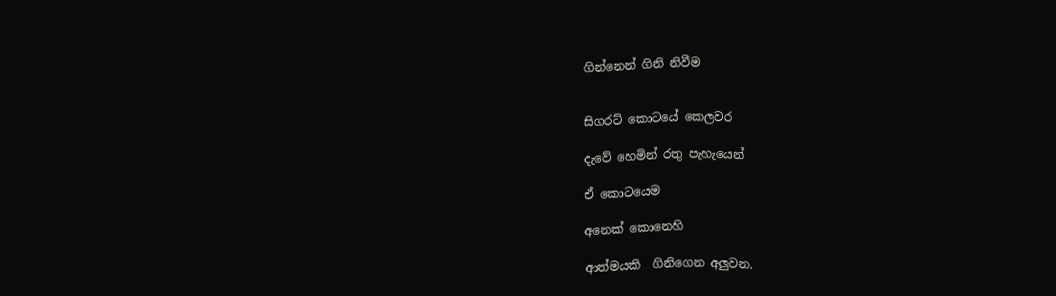ගින්නෙන් ගිනි නිවීම


සිගරට් කොටයේ කෙලවර

දැවේ හෙමින් රතු පැහැයෙන්

ඒ කොටයෙම

අනෙක් කොනෙහි

ආත්මයකි  ගිනිගෙන අලුවන.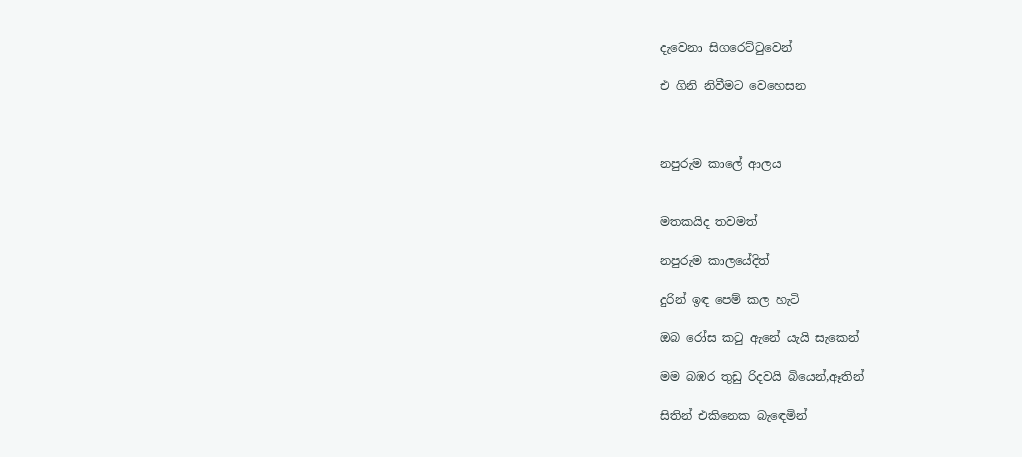දැවෙනා සිගරෙට්ටුවෙන්

එ ගිනි නිවීමට වෙහෙසන



නපුරුම කාලේ ආලය


මතකයිද තවමත්

නපුරුම කාලයේදිත්

දුරින් ඉඳ පෙම් කල හැටි

ඔබ රෝස කටු ඇනේ යැයි සැකෙන්

මම බඹර තුඩු රිදවයි බියෙන්,ඈතින්

සිතින් එකිනෙක බැඳෙමින්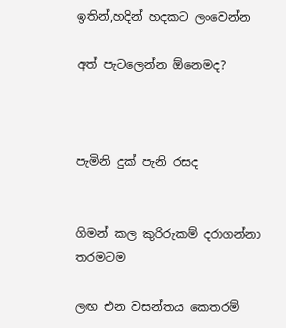ඉතින්,හදින් හදකට ලංවෙන්න

අත් පැටලෙන්න ඕනෙමද?



පැමිනි දුක් පැනි රසද


ගිමන් කල කුරිරුකම් දරාගන්නා තරමටම

ලඟ එන වසන්තය කෙතරම්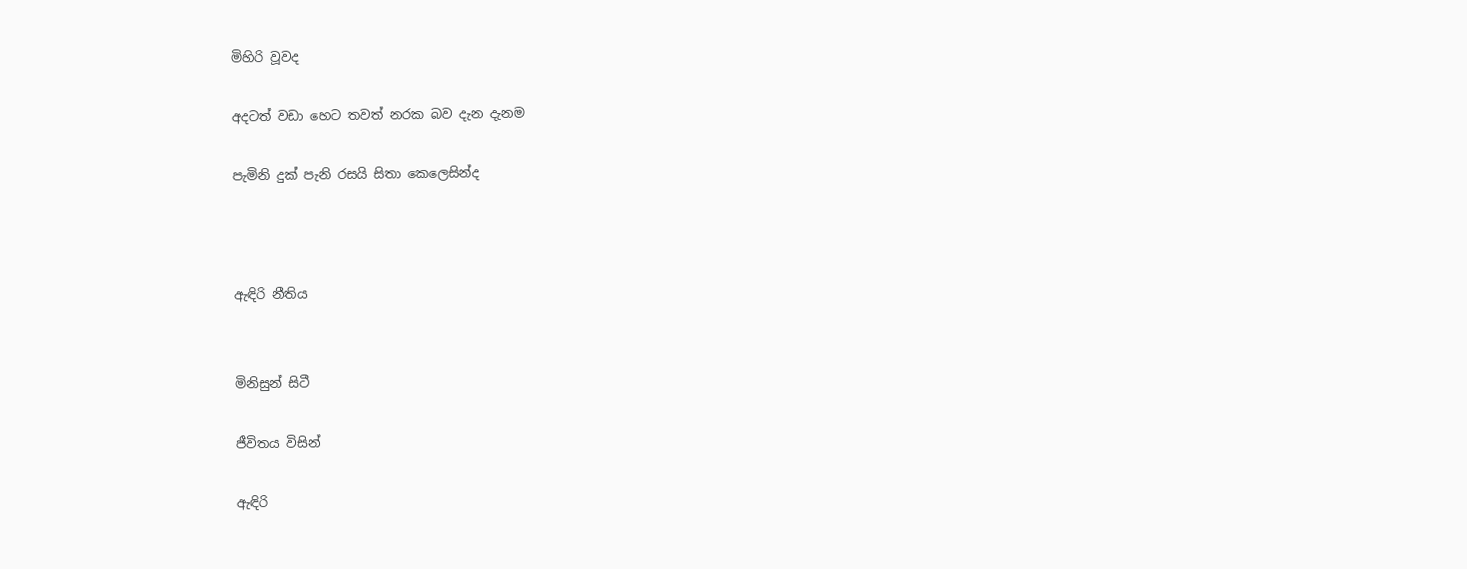මිහිරි වූවද

අදටත් වඩා හෙට තවත් නරක බව දැන දැනම

පැමිනි දුක් පැනි රසයි සිතා කෙලෙසින්ද



ඇඳිරි නීතිය


මිනිසුන් සිටී

ජීවිතය විසින්

ඇඳිරි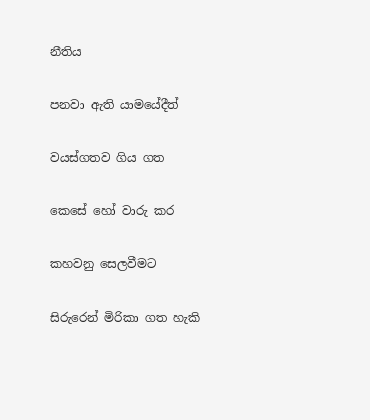නීතිය

පනවා ඇති යාමයේදීත්

වයස්ගතව ගිය ගත

කෙසේ හෝ වාරු කර

කහවනු සෙලවීමට

සිරුරෙන් මිරිකා ගත හැකි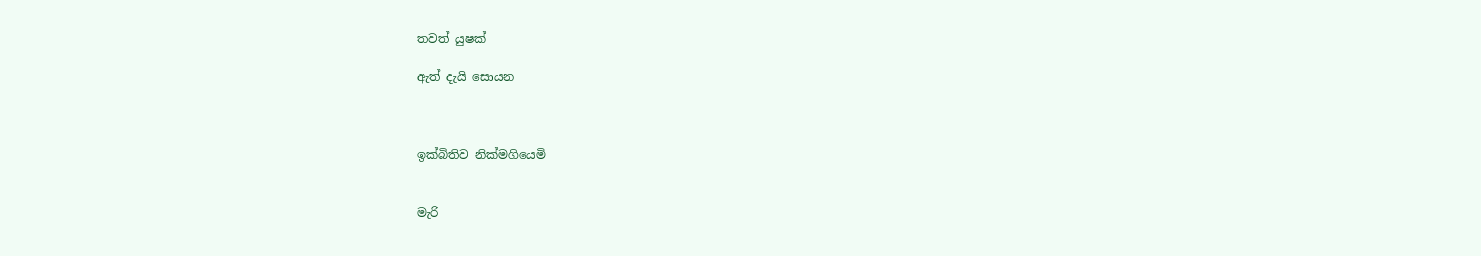තවත් යුෂක්

ඇත් දැයි සොයන



ඉක්බිතිව නික්මගියෙමි


මැරි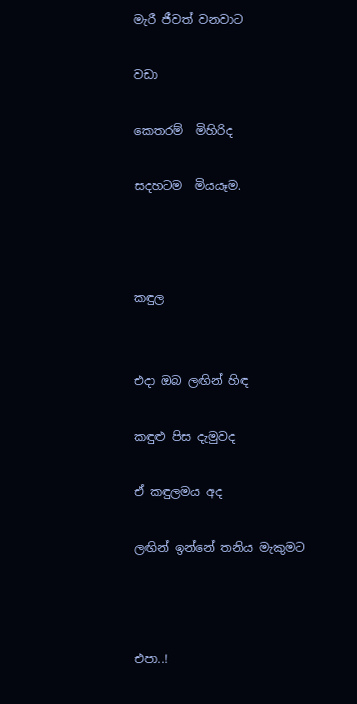මැරී ජීවත් වනවාට

වඩා

කෙතරම්  මිහිරිද

සදහටම  මියයෑම.



කඳුල


එදා ඔබ ලඟින් හිඳ

කඳුළු පිස දැමුවද

ඒ කඳුලමය අද

ලඟින් ඉන්නේ තනිය මැකුමට



එපා..!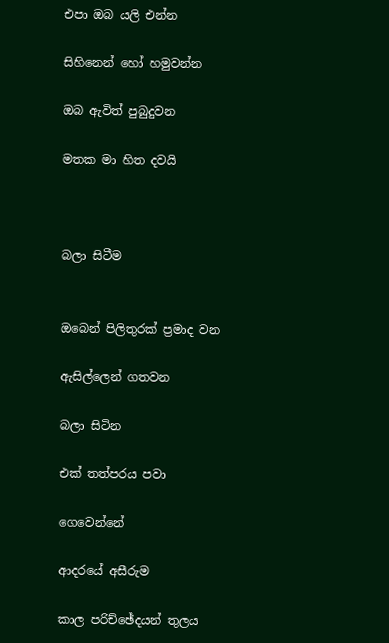එපා ඔබ යලි එන්න

සිහිනෙන් හෝ හමුවන්න

ඔබ ඇවිත් පුබුදුවන

මතක මා හිත දවයි



බලා සිටීම


ඔබෙන් පිලිතුරක් ප්‍රමාද වන

ඇසිල්ලෙන් ගතවන

බලා සිටින

එක් තත්පරය පවා

ගෙවෙන්නේ

ආදරයේ අසීරුම

කාල පරිච්ඡේදයන් තුලය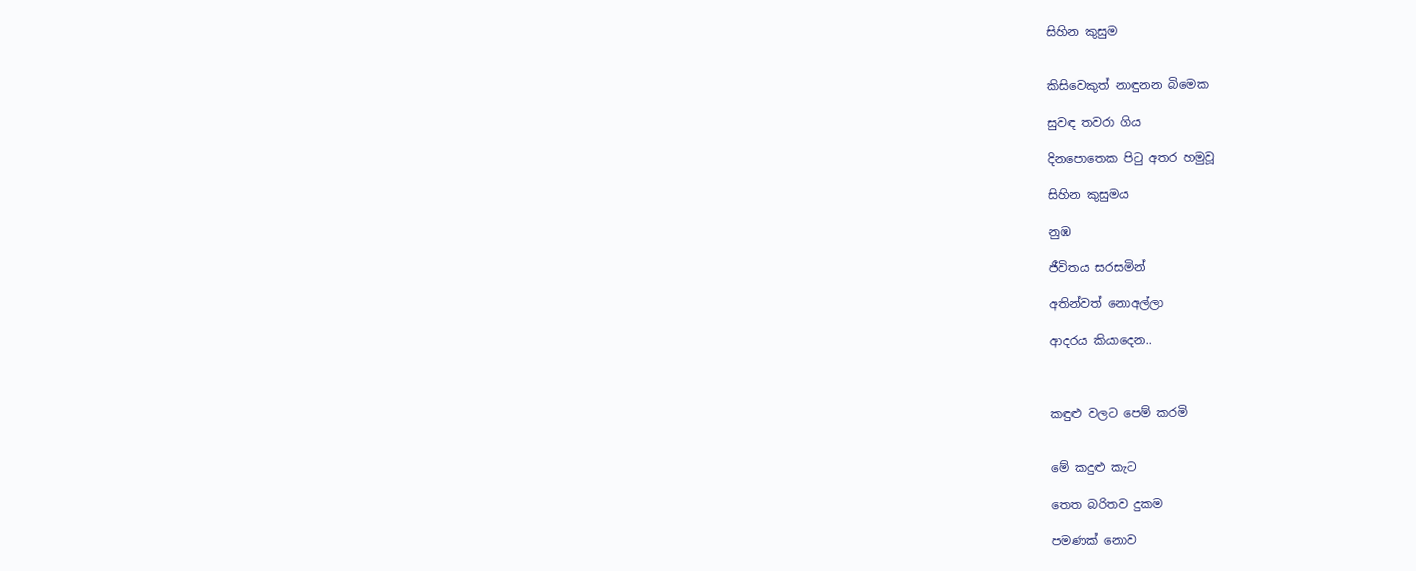සිහින කුසුම


කිසිවෙකුත් නාඳුනන බිමෙක

සුවඳ තවරා ගිය

දිනපොතෙක පිටු අතර හමුවූ

සිහින කුසුමය

නුඹ

ජීවිතය සරසමින්

අතින්වත් නොඅල්ලා

ආදරය කියාදෙන..



කඳුළු වලට පෙම් කරමි


මේ කදුළු කැට

තෙත බරිතව දුකම

පමණක් නොව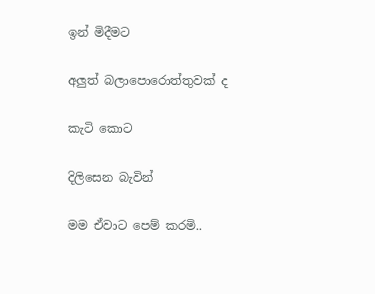ඉන් මිදීමට

අලුත් බලාපොරොත්තුවක් ද

කැටි කොට

දිලිසෙන බැවින්

මම ඒවාට පෙම් කරමි..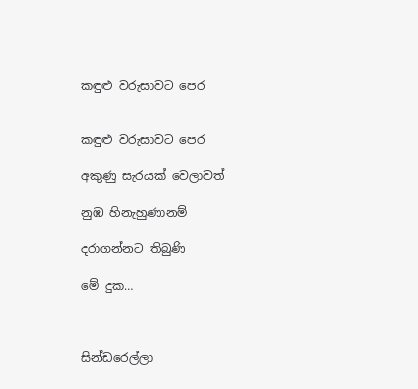කඳුළු වරුසාවට පෙර


කඳුළු වරුසාවට පෙර

අකුණු සැරයක් වෙලාවත්

නුඹ හිනැහුණානම්

දරාගන්නට තිබුණි

මේ දුක…



සින්ඩරෙල්ලා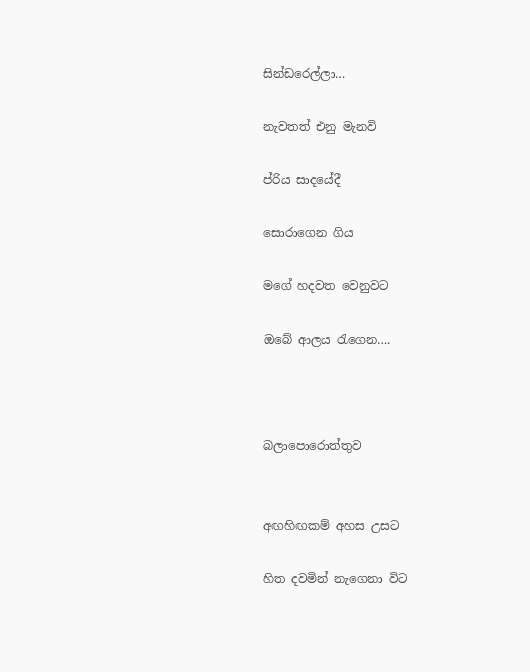සින්ඩරෙල්ලා…

නැවතත් එනු මැනවි

ප්රිය සාදයේදී

සොරාගෙන ගිය

මගේ හදවත වෙනුවට

ඔබේ ආලය රැගෙන….



බලාපොරොත්තුව


අඟහිඟකම් අහස උසට

හිත දවමින් නැගෙනා විට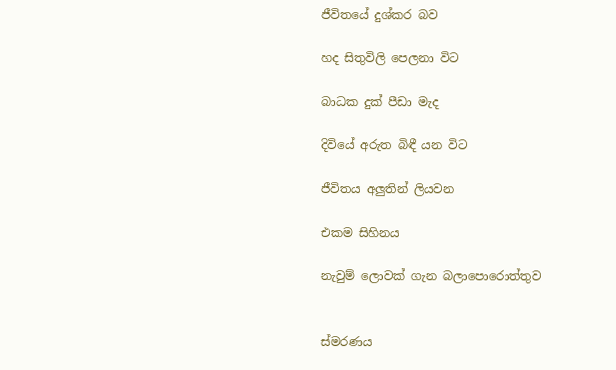ජීවිතයේ දුශ්කර බව

හද සිතුවිලි පෙලනා විට

බාධක දුක් පීඩා මැද

දිවියේ අරුත බිඳී යන විට

ජීවිතය අලුතින් ලියවන

එකම සිහිනය

නැවුම් ලොවක් ගැන බලාපොරොත්තුව


ස්මරණය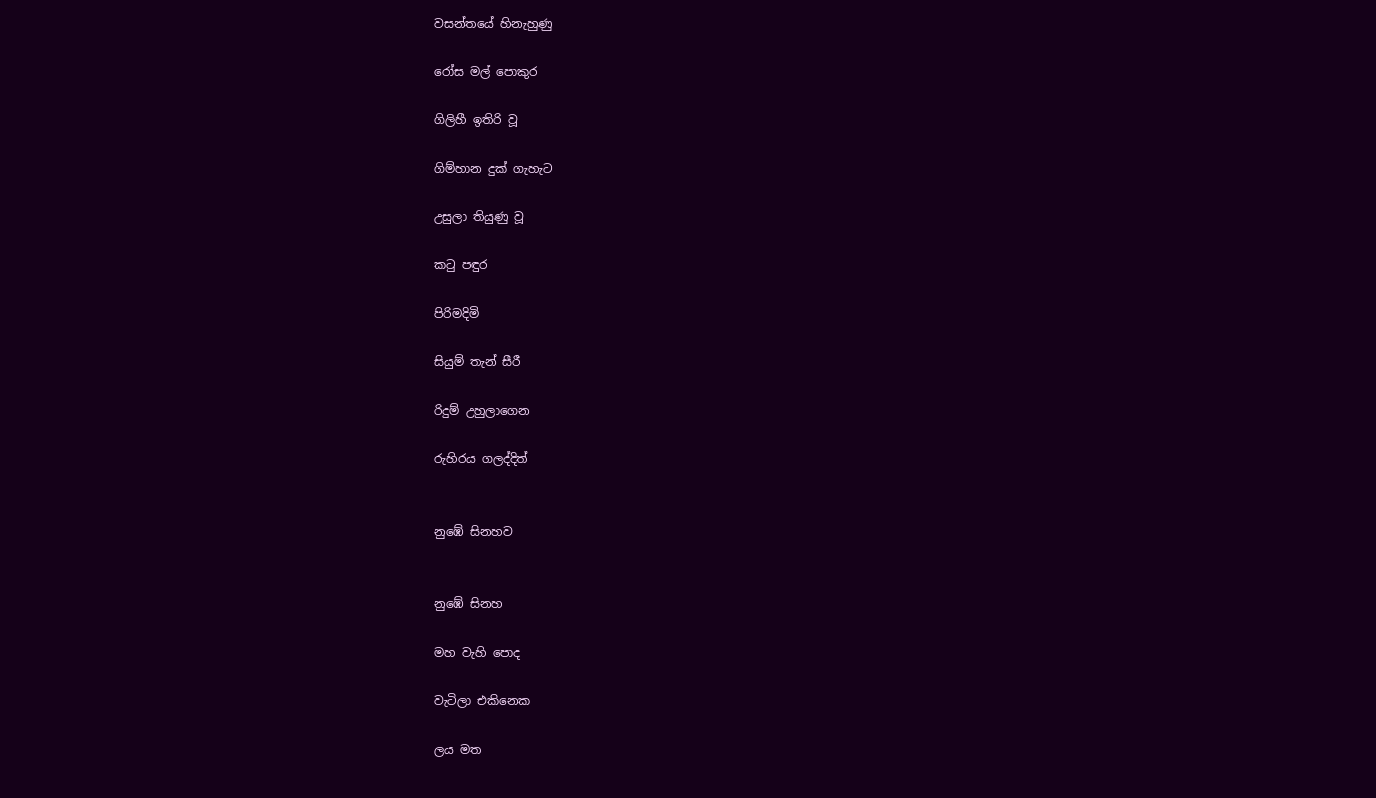වසන්තයේ හිනැහුණු

රෝස මල් පොකුර

ගිලිහී ඉතිරි වූ

ගිම්හාන දුක් ගැහැට

උසුලා තියුණු වූ

කටු පඳුර

පිරිමදිමි

සියුම් තැන් සීරී

රිදුම් උහුලාගෙන

රුහිරය ගලද්දිත්


නුඹේ සිනහව


නුඹේ සිනහ

මහ වැහි පොද

වැටිලා එකිනෙක

ලය මත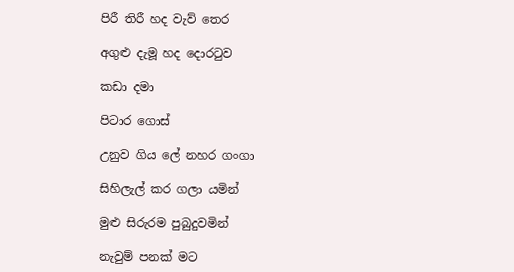පිරී තිරී හද වැව් තෙර

අගුළු දැමූ හද දොරටුව

කඩා දමා

පිටාර ගොස්

උනුව ගිය ලේ නහර ගංගා

සිහිලැල් කර ගලා යමින්

මුළු සිරුරම පුබුදුවමින්

නැවුම් පනක් මට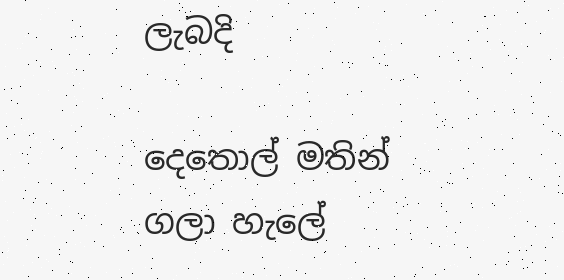ලැබදි

දෙතොල් මතින් ගලා හැලේ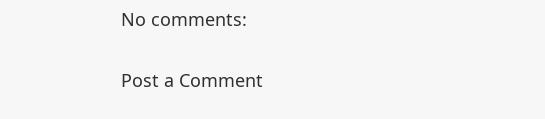No comments:

Post a Comment